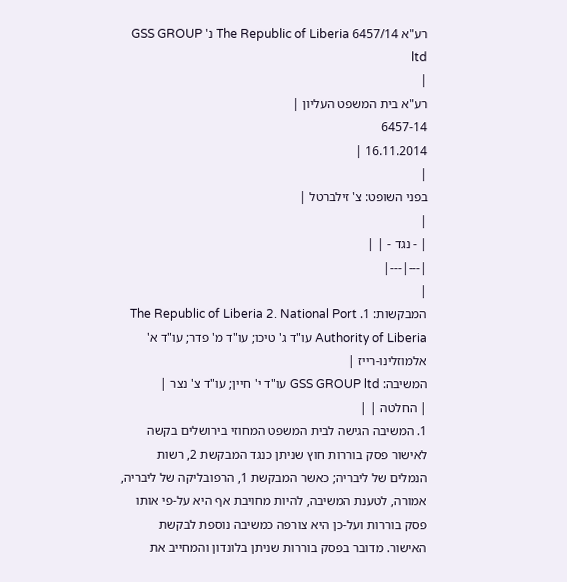רע"א 6457/14 The Republic of Liberia נ' GSS GROUP ltd
|
רע"א בית המשפט העליון |
6457-14
16.11.2014 |
|
בפני השופט: צ' זילברטל |
|
| - נגד - | |
|---|---|
|
המבקשות: 1. The Republic of Liberia 2. National Port Authority of Liberia עו"ד ג' טיכו; עו"ד מ' פדר; עו"ד א' אלמוזלינו-רייז |
המשיבה: GSS GROUP ltd עו"ד י' חיין; עו"ד צ' נצר |
| החלטה | |
1. המשיבה הגישה לבית המשפט המחוזי בירושלים בקשה לאישור פסק בוררות חוץ שניתן כנגד המבקשת 2, רשות הנמלים של ליבריה; כאשר המבקשת 1, הרפובליקה של ליבריה, אמורה, לטענת המשיבה, להיות מחויבת אף היא על-פי אותו פסק בוררות ועל-כן היא צורפה כמשיבה נוספת לבקשת האישור. מדובר בפסק בוררות שניתן בלונדון והמחייב את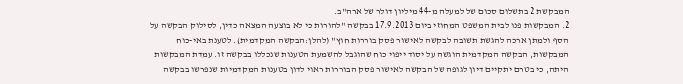המבקשת 2 בתשלום סכום של למעלה מ-44 מיליון דולר של ארה"ב.
2. המבקשות פנו לבית המשפט המחוזי ביום 17.9.2013 בבקשה "להורות כי לא בוצעה המצאה כדין, לסילוק הבקשה על הסף ולמתן ארכה להגשת תשובה לבקשה לאישור פסק בוררות חוץ" (להלן:הבקשה המקדמית). לטענת באי-כוח המבקשות, הבקשה המקדמית הוגשה על יסוד ייפוי כוח שהוגבל להשמעת הטענות שנכללו בבקשה זו. עמדת המבקשות היתה, כי בטרם יתקיים דיון לגופה של הבקשה לאישור פסק הבוררות ראוי לדון בטענות המקדמיות שנפרשו בבקשה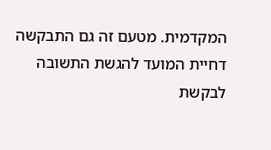המקדמית. מטעם זה גם התבקשה דחיית המועד להגשת התשובה לבקשת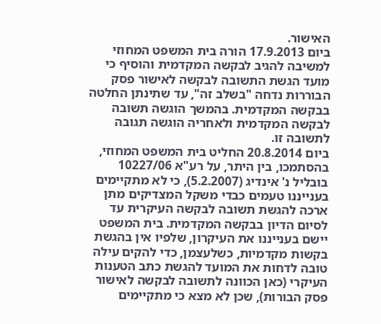האישור.
ביום 17.9.2013 הורה בית המשפט המחוזי למשיבה להגיב לבקשה המקדמית והוסיף כי מועד הגשת התשובה לבקשה לאישור פסק הבוררות נדחה "בשלב זה", עד שתינתן החלטה בבקשה המקדמית. בהמשך הוגשה תשובה לבקשה המקדמית ולאחריה הוגשה תגובה לתשובה זו.
ביום 20.8.2014 החליט בית המשפט המחוזי, בהסתמכו, בין היתר, על רע"א 10227/06 בובליל נ' אינדיג (5.2.2007), כי לא מתקיימים בענייננו טעמים כבדי משקל המצדיקים מתן ארכה להגשת תשובה לבקשה העיקרית עד לסיום הדיון בבקשה המקדמית. בית המשפט יישם בענייננו את העיקרון, שלפיו אין בהגשת בקשות מקדמיות, כשלעצמן, כדי להקים עילה טובה לדחות את המועד להגשת כתב הטענות העיקרי (כאן הכוונה לתשובה לבקשה לאישור פסק הבורות), שכן לא מצא כי מתקיימים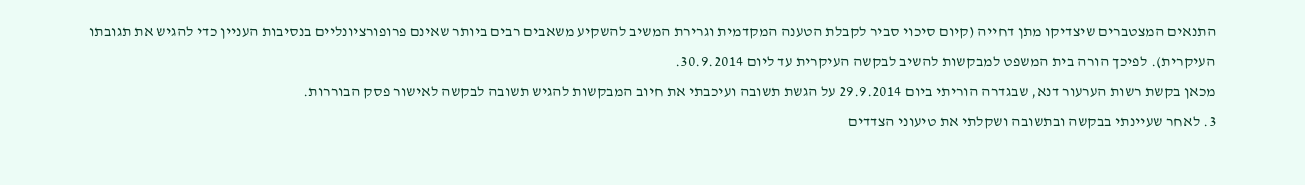התנאים המצטברים שיצדיקו מתן דחייה (קיום סיכוי סביר לקבלת הטענה המקדמית וגרירת המשיב להשקיע משאבים רבים ביותר שאינם פרופורציונליים בנסיבות העניין כדי להגיש את תגובתו העיקרית). לפיכך הורה בית המשפט למבקשות להשיב לבקשה העיקרית עד ליום 30.9.2014.
מכאן בקשת רשות הערעור דנא, שבגדרה הוריתי ביום 29.9.2014 על הגשת תשובה ועיכבתי את חיוב המבקשות להגיש תשובה לבקשה לאישור פסק הבוררות.
3. לאחר שעיינתי בבקשה ובתשובה ושקלתי את טיעוני הצדדים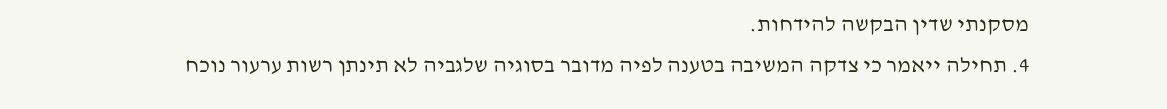מסקנתי שדין הבקשה להידחות.
4. תחילה ייאמר כי צדקה המשיבה בטענה לפיה מדובר בסוגיה שלגביה לא תינתן רשות ערעור נוכח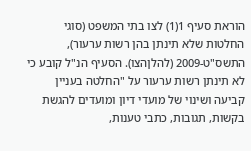הוראת סעיף 1(1) לצו בתי המשפט (סוגי החלטות שלא תינתן בהן רשות ערעור), התשס"ט-2009 (להלןהצו). הסעיף הנ"ל קובע כי לא תינתן רשות ערעור על "החלטה בעניין קביעה ושינוי של מועדי דיון ומועדים להגשת בקשות, תגובות, כתבי טענות,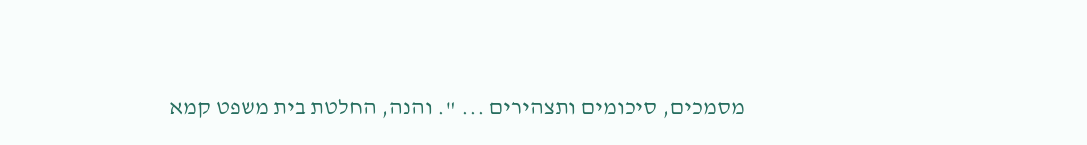מסמכים, סיכומים ותצהירים ... ". והנה, החלטת בית משפט קמא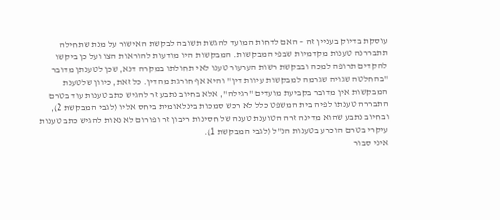עוסקת בדיוק בעניין זה – האם לדחות המועד להגשת תשובה לבקשת האישור על מנת שתחילה תתבררנה טענות מקדמיות שבפי המבקשות. המבקשות היו מודעות להוראות הצו ועל כן ביקשו להקדים תרופה למכה ובבקשת רשות הערעור טענו לאי תחולתו במקרה דנא, שכן לטענתן מדובר "בהחלטה שגויה שגרמה למבקשות עיוות דין" והיא אף חורגת מהדין. כל זאת, כיוון שלטענת המבקשות אין מדובר בקביעת מועדים "רגילה", אלא בחיוב נתבע זר להגיש כתב טענות עוד בטרם התבררה טענתו לפיה בית המשפט כלל לא רכש סמכות בינלאומית ביחס אליו (לגבי המבקשת 2), ובחיוב נתבע שהוא מדינה זרה הטוענת טענה של חסינות ריבון זר ופורום לא נאות להגיש כתב טענות עיקרי בטרם הוכרע בטענות הנ"ל (לגבי המבקשת 1).
איני סבור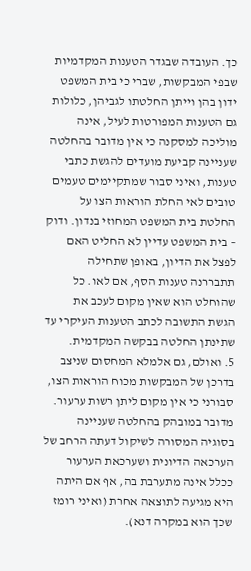כך. העובדה שבגדר הטענות המקדמיות שבפי המבקשות, שברי כי בית המשפט ידון בהן וייתן החלטתו לגביהן, כלולות גם הטענות המפורטות לעיל, אינה מוליכה למסקנה כי אין מדובר בהחלטה שעניינה קביעת מועדים להגשת כתבי טענות, ואיני סבור שמתקיימים טעמים טובים לאי החלת הוראות הצו על החלטת בית המשפט המחוזי בנדון. ודוק – בית המשפט עדיין לא החליט האם לפצל את הדיון, באופן שתחילה תתבררנה טענות הסף, אם לאו. כל שהוחלט הוא שאין מקום לעכב את הגשת התשובה לכתב הטענות העיקרי עד שתינתן החלטה בבקשה המקדמית.
5. ואולם, גם אלמלא המחסום שניצב בדרכן של המבקשות מכוח הוראות הצו, סבורני כי אין מקום ליתן רשות ערעור. מדובר במובהק בהחלטה שעניינה בסוגיה המסורה לשיקול דעתה הרחב של הערכאה הדיונית ושערכאת הערעור ככלל אינה מתערבת בה, אף אם היתה היא מגיעה לתוצאה אחרת (ואיני רומז שכך הוא במקרה דנא).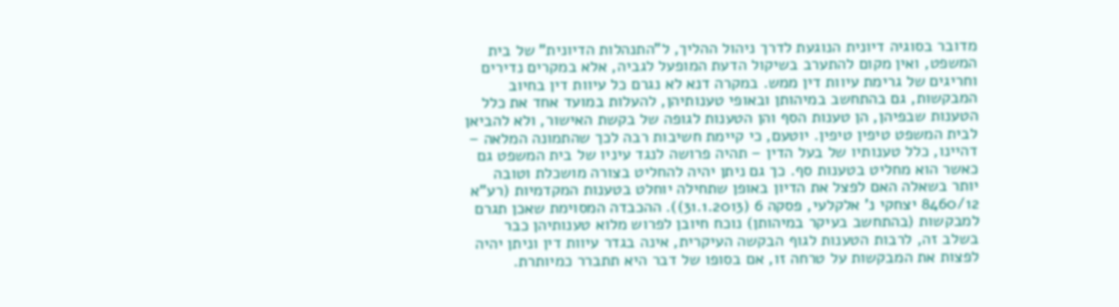מדובר בסוגיה דיונית הנוגעת לדרך ניהול ההליך, ל"התנהלות הדיונית" של בית המשפט, ואין מקום להתערב בשיקול הדעת המופעל לגביה, אלא במקרים נדירים וחריגים של גרימת עיוות דין ממש. במקרה דנא לא נגרם כל עיוות דין בחיוב המבקשות, גם בהתחשב במיהותן ובאופי טענותיהן, להעלות במועד אחד את כלל הטענות שבפיהן, הן טענות הסף והן הטענות לגופה של בקשת האישור, ולא להביאן לבית המשפט טיפין טיפין. יוטעם, כי קיימת חשיבות רבה לכך שהתמונה המלאה – דהיינו, כלל טענותיו של בעל הדין – תהיה פרושה לנגד עיניו של בית המשפט גם כאשר הוא מחליט בטענות סף. כך גם ניתן יהיה להחליט בצורה מושכלת וטובה יותר בשאלה האם לפצל את הדיון באופן שתחילה יוחלט בטענות המקדמיות (רע"א 8460/12 יצחקי נ' אלקלעי, פסקה 6 (31.1.2013)). ההכבדה המסוימת שאכן תגרם למבקשות (בהתחשב בעיקר במיהותן) נוכח חיובן לפרוש מלוא טענותיהן כבר בשלב זה, לרבות הטענות לגוף הבקשה העיקרית, אינה בגדר עיוות דין וניתן יהיה לפצות את המבקשות על טרחה זו, אם בסופו של דבר היא תתברר כמיותרת.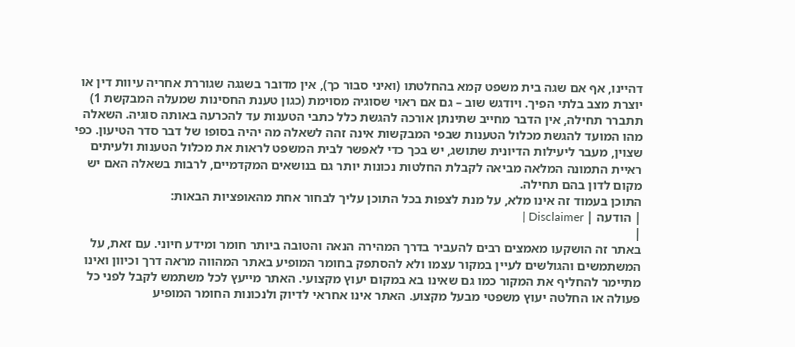דהיינו, אף אם שגה בית משפט קמא בהחלטתו (ואיני סבור כך), אין מדובר בשגגה שגוררת אחריה עיוות דין או יוצרת מצב בלתי הפיך. ויודגש שוב – גם אם ראוי שסוגיה מסוימת (כגון טענת החסינות שמעלה המבקשת 1) תתברר תחילה, אין הדבר מחייב שתינתן אורכה להגשת כלל כתבי הטענות עד להכרעה באותה סוגיה. השאלה מהו המועד להגשת מכלול הטענות שבפי המבקשות אינה זהה לשאלה מה יהיה בסופו של דבר סדר הטיעון. כפי שצוין, מעבר ליעילות הדיונית שתושג, יש בכך כדי לאפשר לבית המשפט לראות את מכלול הטענות ולעיתים ראיית התמונה המלאה מביאה לקבלת החלטות נכונות יותר גם בנושאים המקדמיים, לרבות בשאלה האם יש מקום לדון בהם תחילה.
התוכן בעמוד זה אינו מלא, על מנת לצפות בכל התוכן עליך לבחור אחת מהאופציות הבאות:
| הודעה | Disclaimer |
|
באתר זה הושקעו מאמצים רבים להעביר בדרך המהירה הנאה והטובה ביותר חומר ומידע חיוני. עם זאת, על המשתמשים והגולשים לעיין במקור עצמו ולא להסתפק בחומר המופיע באתר המהווה מראה דרך וכיוון ואינו מתיימר להחליף את המקור כמו גם שאינו בא במקום יעוץ מקצועי. האתר מייעץ לכל משתמש לקבל לפני כל פעולה או החלטה יעוץ משפטי מבעל מקצוע. האתר אינו אחראי לדיוק ולנכונות החומר המופיע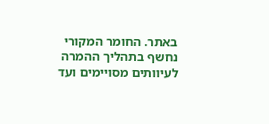באתר. החומר המקורי נחשף בתהליך ההמרה לעיוותים מסויימים ועד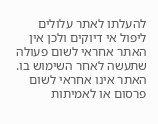להעלתו לאתר עלולים ליפול אי דיוקים ולכן אין האתר אחראי לשום פעולה שתעשה לאחר השימוש בו. האתר אינו אחראי לשום פרסום או לאמיתות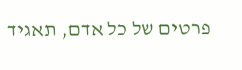פרטים של כל אדם, תאגיד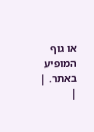או גוף המופיע באתר. |
|